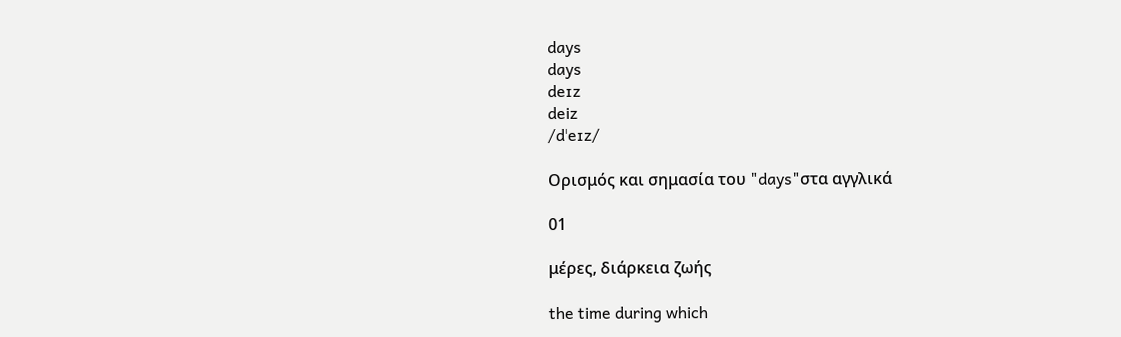days
days
deɪz
deiz
/dˈeɪz/

Ορισμός και σημασία του "days"στα αγγλικά

01

μέρες, διάρκεια ζωής

the time during which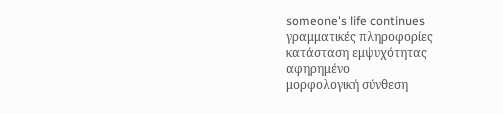someone's life continues
γραμματικές πληροφορίες
κατάσταση εμψυχότητας
αφηρημένο
μορφολογική σύνθεση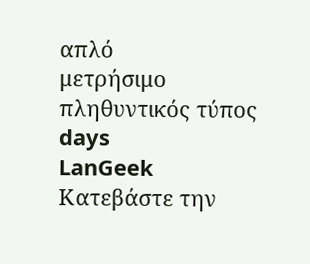απλό
μετρήσιμο
πληθυντικός τύπος
days
LanGeek
Κατεβάστε την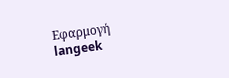Εφαρμογή
langeek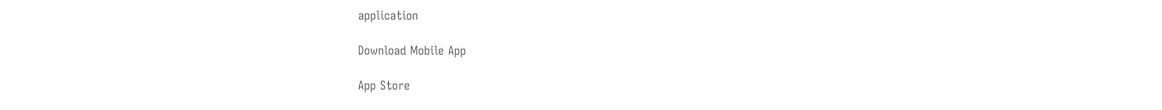application

Download Mobile App

App Store